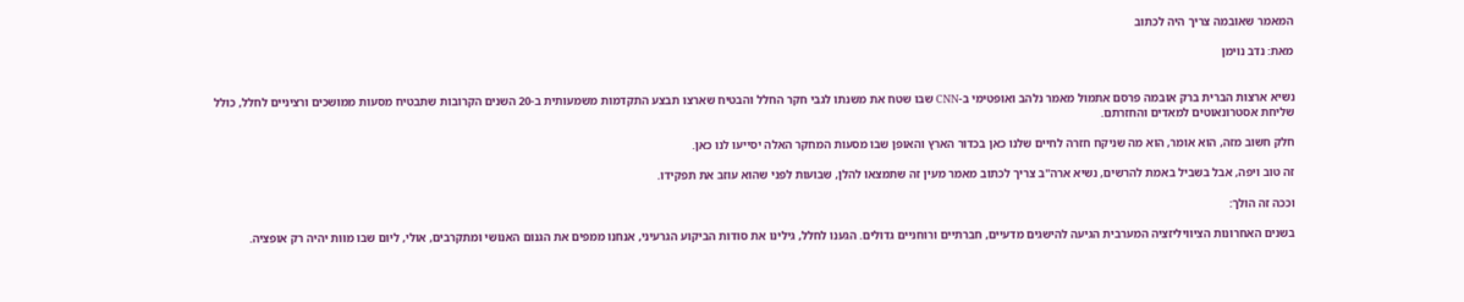המאמר שאובמה צריך היה לכתוב

מאת: נדב נוימן


נשיא ארצות הברית ברק אובמה פרסם אתמול מאמר נלהב ואופטימי ב-CNN שבו שטח את משנתו לגבי חקר החלל והבטיח שארצו תבצע התקדמות משמעותית ב-20 השנים הקרובות שתבטיח מסעות ממושכים ורציניים לחלל, כולל שליחת אסטרונאוטים למאדים והחזרתם.

חלק חשוב מזה, הוא אומר, הוא מה שניקח חזרה לחיים שלנו כאן בכדור הארץ והאופן שבו מסעות המחקר האלה יסייעו לנו כאן.

זה טוב ויפה, אבל בשביל באמת להרשים, נשיא ארה"ב צריך לכתוב מאמר מעין זה שתמצאו להלן, שבועות לפני שהוא עוזב את תפקידו.

וככה זה הולך:

בשנים האחרונות הציוויליזציה המערבית הגיעה להישגים מדעיים, חברתיים ורוחניים גדולים. הגענו לחלל, גילינו את סודות הביקוע הגרעיני, אנחנו ממפים את הגנום האנושי ומתקרבים, אולי, ליום שבו מוות יהיה רק אופציה.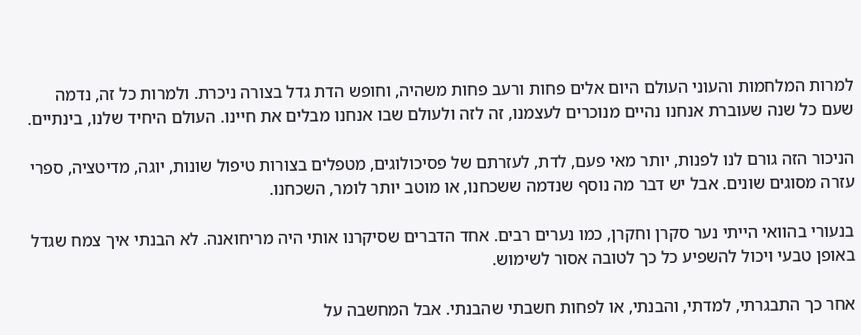למרות המלחמות והעוני העולם היום אלים פחות ורעב פחות משהיה, וחופש הדת גדל בצורה ניכרת. ולמרות כל זה, נדמה שעם כל שנה שעוברת אנחנו נהיים מנוכרים לעצמנו, זה לזה ולעולם שבו אנחנו מבלים את חיינו. העולם היחיד שלנו, בינתיים.

הניכור הזה גורם לנו לפנות, יותר מאי פעם, לדת, לעזרתם של פסיכולוגים, מטפלים בצורות טיפול שונות, יוגה, מדיטציה, ספרי עזרה מסוגים שונים. אבל יש דבר מה נוסף שנדמה ששכחנו, או מוטב יותר לומר, השכחנו.

בנעורי בהוואי הייתי נער סקרן וחקרן, כמו נערים רבים. אחד הדברים שסיקרנו אותי היה מריחואנה. לא הבנתי איך צמח שגדל באופן טבעי ויכול להשפיע כל כך לטובה אסור לשימוש.

אחר כך התבגרתי, למדתי, והבנתי, או לפחות חשבתי שהבנתי. אבל המחשבה על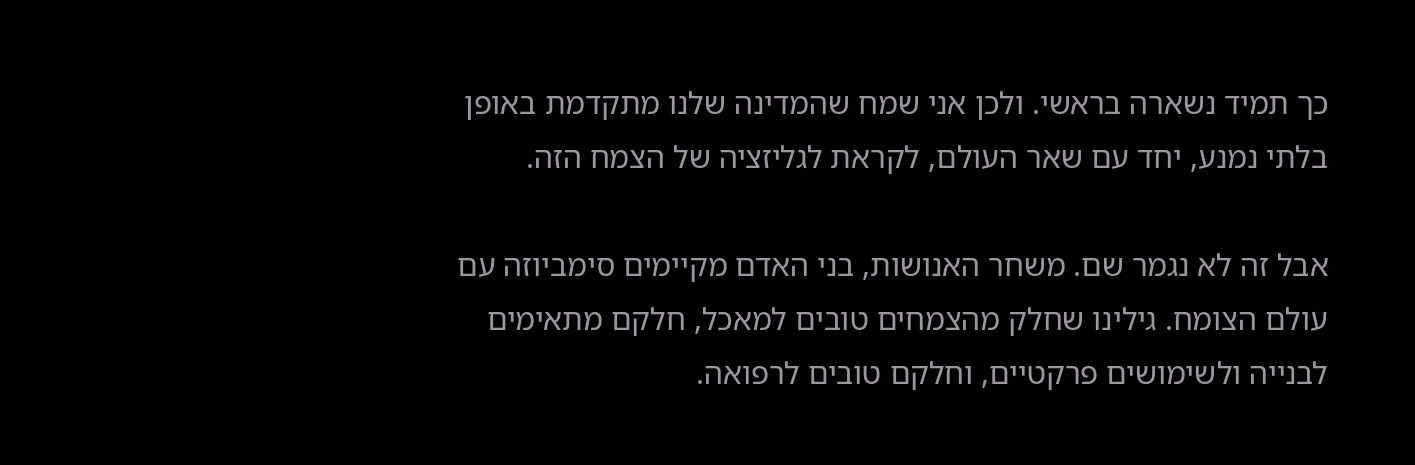כך תמיד נשארה בראשי. ולכן אני שמח שהמדינה שלנו מתקדמת באופן בלתי נמנע, יחד עם שאר העולם, לקראת לגליזציה של הצמח הזה.

אבל זה לא נגמר שם. משחר האנושות, בני האדם מקיימים סימביוזה עם עולם הצומח. גילינו שחלק מהצמחים טובים למאכל, חלקם מתאימים לבנייה ולשימושים פרקטיים, וחלקם טובים לרפואה.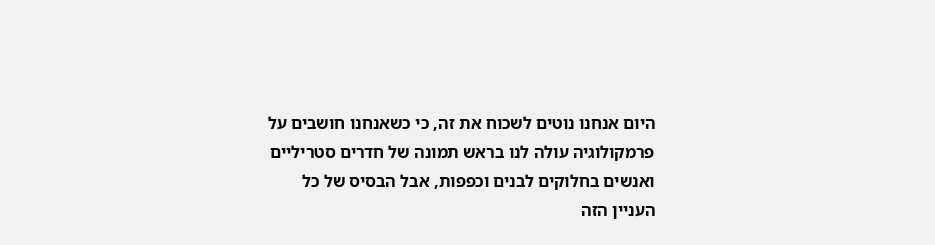היום אנחנו נוטים לשכוח את זה, כי כשאנחנו חושבים על פרמקולוגיה עולה לנו בראש תמונה של חדרים סטריליים ואנשים בחלוקים לבנים וכפפות, אבל הבסיס של כל העניין הזה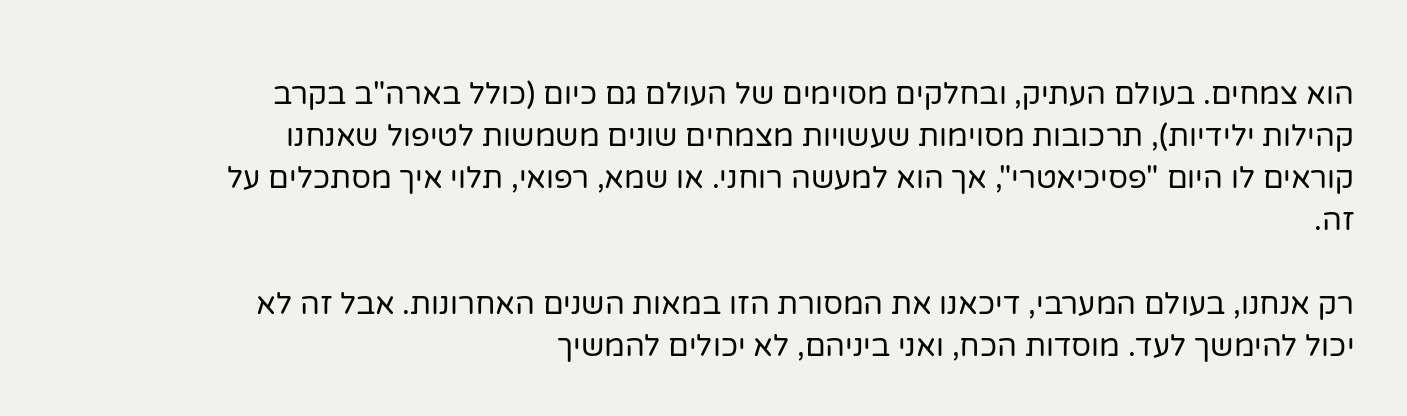הוא צמחים. בעולם העתיק, ובחלקים מסוימים של העולם גם כיום (כולל בארה"ב בקרב קהילות ילידיות), תרכובות מסוימות שעשויות מצמחים שונים משמשות לטיפול שאנחנו קוראים לו היום "פסיכיאטרי", אך הוא למעשה רוחני. או שמא, רפואי, תלוי איך מסתכלים על זה.

רק אנחנו, בעולם המערבי, דיכאנו את המסורת הזו במאות השנים האחרונות. אבל זה לא יכול להימשך לעד. מוסדות הכח, ואני ביניהם, לא יכולים להמשיך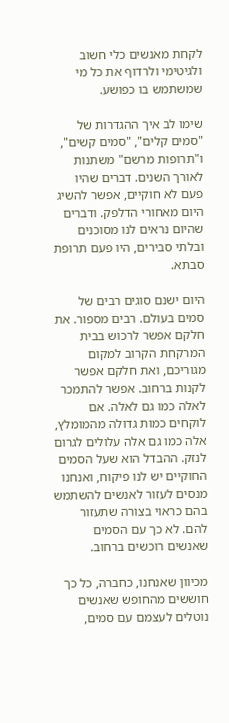לקחת מאנשים כלי חשוב ולגיטימי ולרדוף את כל מי שמשתמש בו כפושע.

שימו לב איך ההגדרות של "סמים קלים", "סמים קשים", ו"תרופות מרשם" משתנות לאורך השנים. דברים שהיו פעם לא חוקיים, אפשר להשיג היום מאחורי הדלפק. ודברים שהיום נראים לנו מסוכנים ובלתי סבירים, היו פעם תרופת סבתא.

היום ישנם סוגים רבים של סמים בעולם. רבים מספור. את חלקם אפשר לרכוש בבית המרקחת הקרוב למקום מגוריכם, ואת חלקם אפשר לקנות ברחוב. אפשר להתמכר לאלה כמו גם לאלה. אם לוקחים כמות גדולה מהמומלץ, אלה כמו גם אלה עלולים לגרום לנזק. ההבדל הוא שעל הסמים החוקיים יש לנו פיקוח, ואנחנו מנסים לעזור לאנשים להשתמש בהם כראוי בצורה שתעזור להם. לא כך עם הסמים שאנשים רוכשים ברחוב.

מכיוון שאנחנו, כחברה, כל כך חוששים מהחופש שאנשים נוטלים לעצמם עם סמים,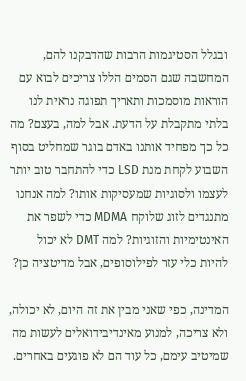ובגלל הסטיגמות הרבות שהדבקנו להם, המחשבה שגם הסמים הללו צריכים לבוא עם הוראות מוסמכות ותאריך תפוגה נראית לנו בלתי מתקבלת על הדעת. אבל למה, בעצם? מה כל כך מפחיד אותנו באדם בוגר שמחליט בסוף השבוע לקחת מנת LSD כדי להתחבר טוב יותר לעצמו ולסוגיות שמעסיקות אותו? למה אנחנו מתנגדים לזוג שלוקח MDMA כדי לשפר את האינטימיות והזוגיות? למה DMT לא יכול להיות כלי עזר לפילוסופים, אבל מדיטציה כן?

המדינה, כפי שאני מבין את זה היום, לא יכולה, ולא צריכה, למנוע מאינדיבידואלים לעשות מה שמיטיב עימם, כל עוד הם לא פוגעים באחרים.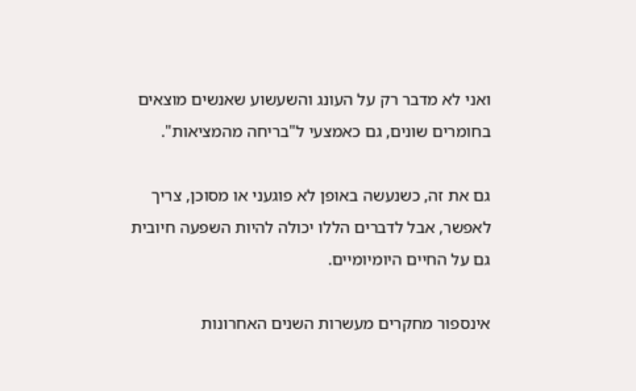ואני לא מדבר רק על העונג והשעשוע שאנשים מוצאים בחומרים שונים, גם כאמצעי ל"בריחה מהמציאות".

גם את זה, כשנעשה באופן לא פוגעני או מסוכן, צריך לאפשר, אבל לדברים הללו יכולה להיות השפעה חיובית גם על החיים היומיומיים.

אינספור מחקרים מעשרות השנים האחרונות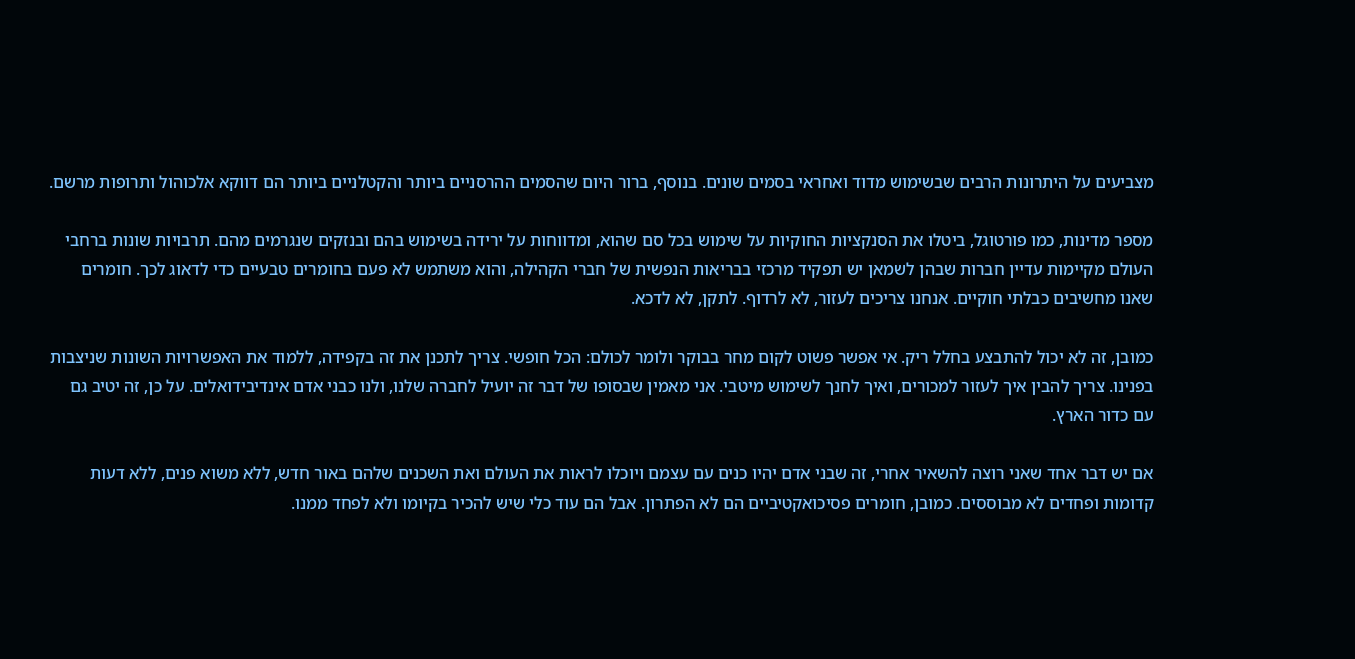מצביעים על היתרונות הרבים שבשימוש מדוד ואחראי בסמים שונים. בנוסף, ברור היום שהסמים ההרסניים ביותר והקטלניים ביותר הם דווקא אלכוהול ותרופות מרשם.

מספר מדינות, כמו פורטוגל, ביטלו את הסנקציות החוקיות על שימוש בכל סם שהוא, ומדווחות על ירידה בשימוש בהם ובנזקים שנגרמים מהם. תרבויות שונות ברחבי העולם מקיימות עדיין חברות שבהן לשמאן יש תפקיד מרכזי בבריאות הנפשית של חברי הקהילה, והוא משתמש לא פעם בחומרים טבעיים כדי לדאוג לכך. חומרים שאנו מחשיבים כבלתי חוקיים. אנחנו צריכים לעזור, לא לרדוף. לתקן, לא לדכא.

כמובן, זה לא יכול להתבצע בחלל ריק. אי אפשר פשוט לקום מחר בבוקר ולומר לכולם: הכל חופשי. צריך לתכנן את זה בקפידה, ללמוד את האפשרויות השונות שניצבות בפנינו. צריך להבין איך לעזור למכורים, ואיך לחנך לשימוש מיטבי. אני מאמין שבסופו של דבר זה יועיל לחברה שלנו, ולנו כבני אדם אינדיבידואלים. על כן, זה יטיב גם עם כדור הארץ.

אם יש דבר אחד שאני רוצה להשאיר אחרי, זה שבני אדם יהיו כנים עם עצמם ויוכלו לראות את העולם ואת השכנים שלהם באור חדש, ללא משוא פנים, ללא דעות קדומות ופחדים לא מבוססים. כמובן, חומרים פסיכואקטיביים הם לא הפתרון. אבל הם עוד כלי שיש להכיר בקיומו ולא לפחד ממנו.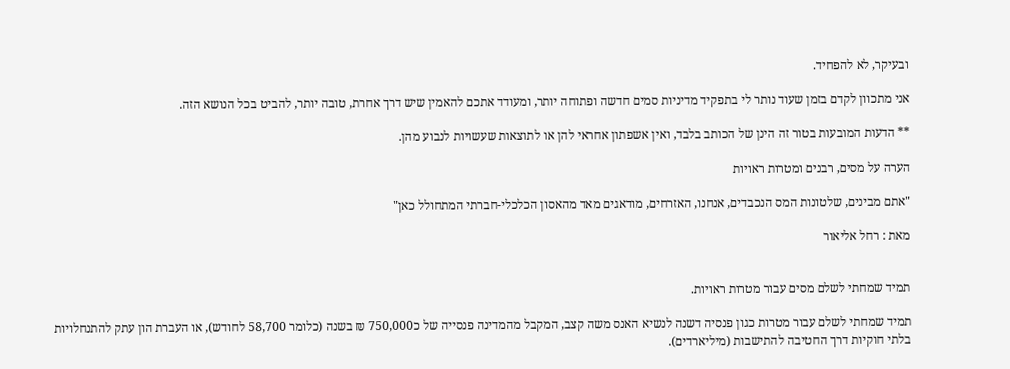ובעיקר, לא להפחיד.

אני מתכוון לקדם בזמן שעוד נותר לי בתפקיד מדיניות סמים חדשה ופתוחה יותר, ומעודד אתכם להאמין שיש דרך אחרת, טובה יותר, להביט בכל הנושא הזה.

** הדעות המובעות בטור זה הינן של הכותב בלבד, ואין אשפתון אחראי להן או לתוצאות שעשויות לנבוע מהן.

הערה על מסים, רבנים ומטרות ראויות

"אתם מבינים, שלטונות המס הנכבדים, אנחנו, האזרחים, מודאגים מאד מהאסון הכלכלי-חברתי המתחולל כאן"

מאת : רחל אליאור


תמיד שמחתי לשלם מסים עבור מטרות ראויות.

תמיד שמחתי לשלם עבור מטרות כגון פנסיה דשנה לנשיא האנס משה קצב, המקבל מהמדינה פנסייה של כ750,000 ₪ בשנה (כלומר 58,700 לחודש), או העברת הון עתק להתנחלויות בלתי חוקיות דרך החטיבה להתישבות (מיליארדים).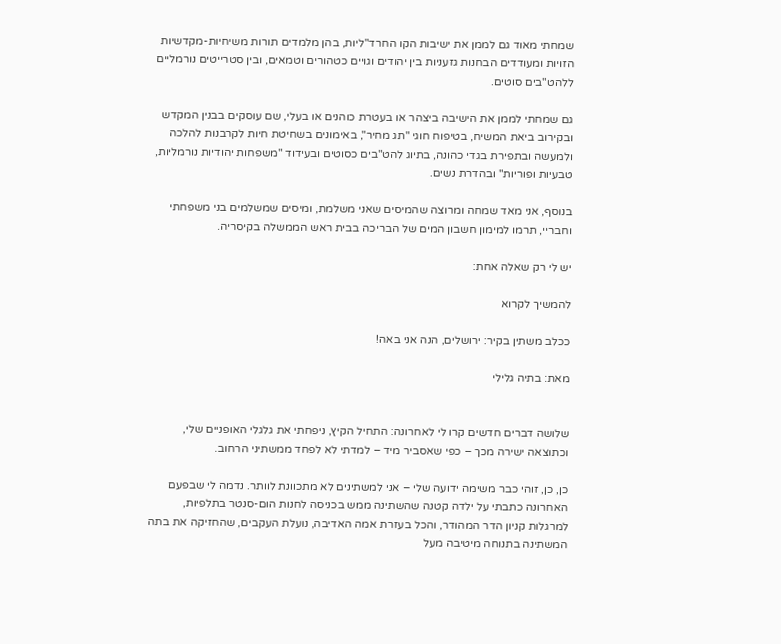שמחתי מאוד גם לממן את ישיבות הקו החרד"ליות, בהן מלמדים תורות משיחיות-מקדשיות הזויות ומעודדים הבחנות גזעניות בין יהודים וגויים כטהורים וטמאים, ובין סטרייטים נורמליים ללהט"בים סוטים.

גם שמחתי לממן את הישיבה ביצהר או בעטרת כוהנים או בעלי, שם עוסקים בבנין המקדש ובקירוב ביאת המשיח, בטיפוח חוגי "תג מחיר", באימונים בשחיטת חיות לקרבנות להלכה ולמעשה ובתפירת בגדי כהונה, בתיוג להט"בים כסוטים ובעידוד "משפחות יהודיות נורמליות, טבעיות ופוריות" ובהדרת נשים.

בנוסף, אני מאד שמחה ומרוצה שהמיסים שאני משלמת, ומיסים שמשלמים בני משפחתי וחבריי, תרמו למימון חשבון המים של הבריכה בבית ראש הממשלה בקיסריה.

יש לי רק שאלה אחת:

להמשיך לקרוא

ככלב משתין בקיר: ירושלים, הנה אני באה!

מאת: בתיה גלילי


שלושה דברים חדשים קרו לי לאחרונה: התחיל הקיץ, ניפחתי את גלגלי האופניים שלי, וכתוצאה ישירה מכך – כפי שאסביר מיד – למדתי לא לפחד ממשתיני הרחוב.

כן, כן, זוהי כבר משימה ידועה שלי – אני למשתינים לא מתכוונת לוותר. נדמה לי שבפעם האחרונה כתבתי על ילדה קטנה שהשתינה ממש בכניסה לחנות הום-סנטר בתלפיות, למרגלות קניון הדר המהודר, והכל בעזרת אמה האדיבה, נועלת העקבים, שהחזיקה את בתה המשתינה בתנוחה מיטיבה מעל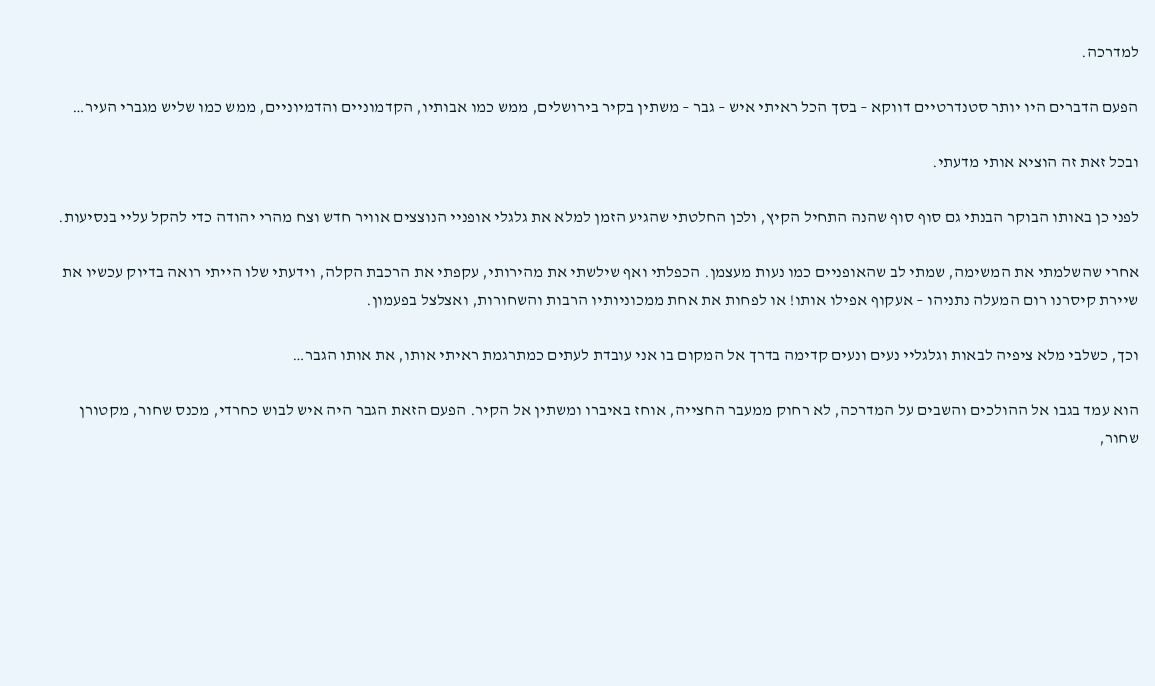למדרכה.

הפעם הדברים היו יותר סטנדרטיים דווקא – בסך הכל ראיתי איש – גבר – משתין בקיר בירושלים, ממש כמו אבותיו, הקדמוניים והדמיוניים, ממש כמו שליש מגברי העיר…

ובכל זאת זה הוציא אותי מדעתי.

לפני כן באותו הבוקר הבנתי גם סוף סוף שהנה התחיל הקיץ, ולכן החלטתי שהגיע הזמן למלא את גלגלי אופניי הנוצצים אוויר חדש וצח מהרי יהודה כדי להקל עליי בנסיעות.

אחרי שהשלמתי את המשימה, שמתי לב שהאופניים כמו נעות מעצמן. הכפלתי ואף שילשתי את מהירותי, עקפתי את הרכבת הקלה, וידעתי שלו הייתי רואה בדיוק עכשיו את שיירת קיסרנו רום המעלה נתניהו – אעקוף אפילו אותו! או לפחות את אחת ממכוניותיו הרבות והשחורות, ואצלצל בפעמון.

וכך, כשלבי מלא ציפיה לבאות וגלגליי נעים ונעים קדימה בדרך אל המקום בו אני עובדת לעתים כמתרגמת ראיתי אותו, את אותו הגבר…

הוא עמד בגבו אל ההולכים והשבים על המדרכה, לא רחוק ממעבר החצייה, אוחז באיברו ומשתין אל הקיר. הפעם הזאת הגבר היה איש לבוש כחרדי, מכנס שחור, מקטורן שחור,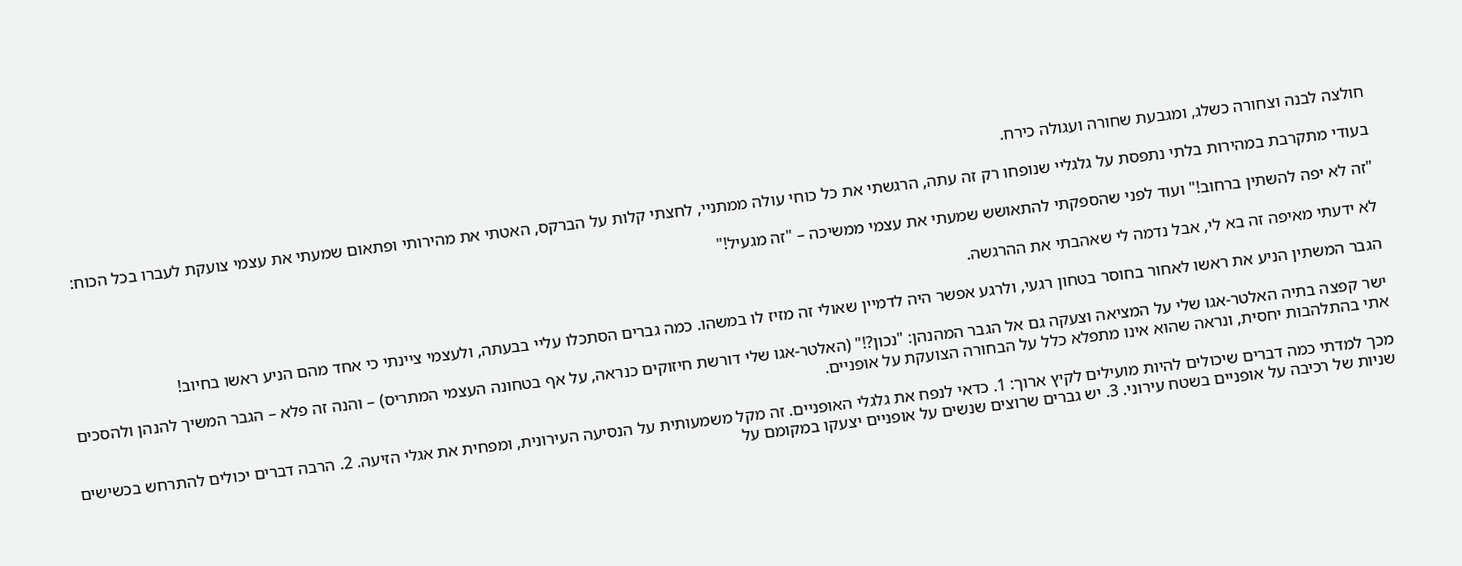חולצה לבנה וצחורה כשלג, ומגבעת שחורה ועגולה כירח.

בעודי מתקרבת במהירות בלתי נתפסת על גלגליי שנופחו רק זה עתה, הרגשתי את כל כוחי עולה ממתניי, לחצתי קלות על הברקס, האטתי את מהירותי ופתאום שמעתי את עצמי צועקת לעברו בכל הכוח:

"זה לא יפה להשתין ברחוב!" ועוד לפני שהספקתי להתאושש שמעתי את עצמי ממשיכה – "זה מגעיל!"

לא ידעתי מאיפה זה בא לי, אבל נדמה לי שאהבתי את ההרגשה.

הגבר המשתין הניע את ראשו לאחור בחוסר בטחון רגעי, ולרגע אפשר היה לדמיין שאולי זה מזיז לו במשהו. כמה גברים הסתכלו עליי בבעתה, ולעצמי ציינתי כי אחד מהם הניע ראשו בחיוב!

ישר קפצה בתיה האלטר-אגו שלי על המציאה וצעקה גם אל הגבר המהנהן: "נכון?!" (האלטר-אגו שלי דורשת חיזוקים כנראה, על אף בטחונה העצמי המתריס) – והנה זה פלא – הגבר המשיך להנהן ולהסכים אתי בהתלהבות יחסית, ונראה שהוא אינו מתפלא כלל על הבחורה הצועקת על אופניים.

מכך למדתי כמה דברים שיכולים להיות מועילים לקיץ ארוך: 1. כדאי לנפח את גלגלי האופניים. זה מקל משמעותית על הנסיעה העירונית, ומפחית את אגלי הזיעה. 2. הרבה דברים יכולים להתרחש בכשישים שניות של רכיבה על אופניים בשטח עירוני. 3. יש גברים שרוצים שנשים על אופניים יצעקו במקומם על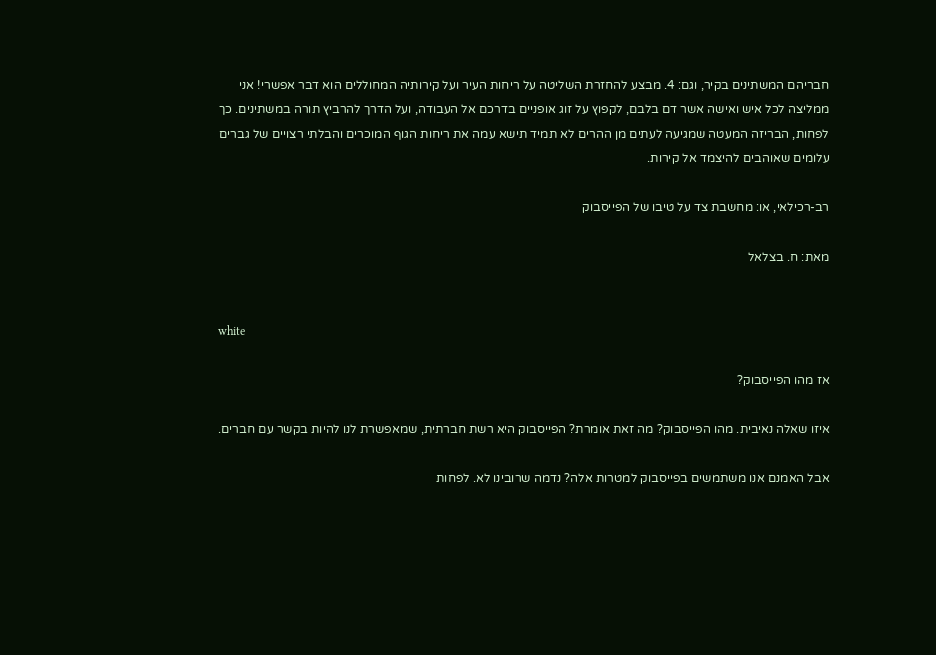חבריהם המשתינים בקיר, וגם: 4. מבצע להחזרת השליטה על ריחות העיר ועל קירותיה המחוללים הוא דבר אפשרי! אני ממליצה לכל איש ואישה אשר דם בלבם, לקפוץ על זוג אופניים בדרכם אל העבודה, ועל הדרך להרביץ תורה במשתינים. כך לפחות, הבריזה המעטה שמגיעה לעתים מן ההרים לא תמיד תישא עמה את ריחות הגוף המוכרים והבלתי רצויים של גברים עלומים שאוהבים להיצמד אל קירות.

רב-רכילאי, או: מחשבת צד על טיבו של הפייסבוק

מאת: ח. בצלאל


white

אז מהו הפייסבוק?

איזו שאלה נאיבית. מהו הפייסבוק? מה זאת אומרת? הפייסבוק היא רשת חברתית, שמאפשרת לנו להיות בקשר עם חברים.

אבל האמנם אנו משתמשים בפייסבוק למטרות אלה? נדמה שרובינו לא. לפחות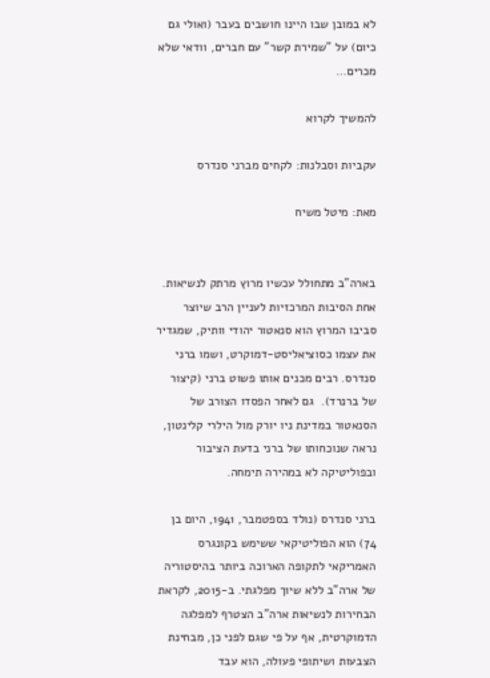לא במובן שבו היינו חושבים בעבר (ואולי גם כיום) על "שמירת קשר" עם חברים, וודאי שלא מכרים…

להמשיך לקרוא

עקביות וסבלנות: לקחים מברני סנדרס

מאת: מיטל משיח


בארה"ב מתחולל עכשיו מרוץ מרתק לנשיאות. אחת הסיבות המרכזיות לעניין הרב שיוצר סביבו המרוץ הוא סנאטור יהודי וותיק, שמגדיר את עצמו כסוציאליסט-דמוקרט, ושמו ברני סנדרס. רבים מכנים אותו פשוט ברני (קיצור של ברנרד).  גם לאחר הפסדו הצורב של הסנאטור במדינת ניו יורק מול הילרי קלינטון, נראה שנוכחותו של ברני בדעת הציבור ובפוליטיקה לא במהירה תימחה.

ברני סנדרס (נולד בספטמבר, 1941, היום בן 74) הוא הפוליטיקאי ששימש בקונגרס האמריקאי לתקופה הארוכה ביותר בהיסטוריה של ארה"ב ללא שיוך מפלגתי. ב-2015, לקראת הבחירות לנשיאות ארה"ב הצטרף למפלגה הדמוקרטית, אף על פי שגם לפני כן, מבחינת הצבעות ושיתופי פעולה, הוא עבד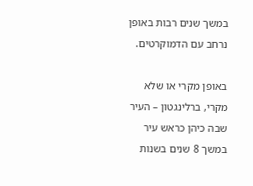במשך שנים רבות באופן נרחב עם הדמוקרטים.

באופן מקרי או שלא מקרי, ברלינגטון – העיר שבה כיהן כראש עיר במשך 8 שנים בשנות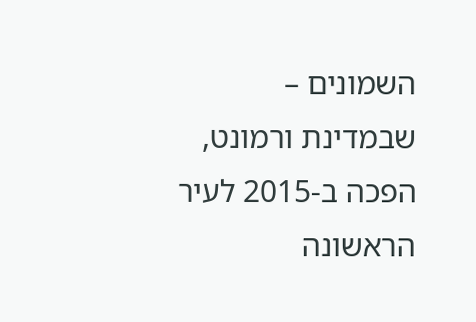השמונים – שבמדינת ורמונט, הפכה ב-2015 לעיר הראשונה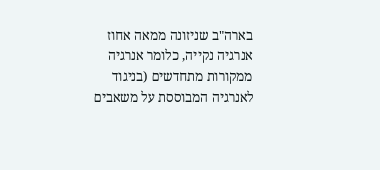בארה"ב שניזונה ממאה אחוז אנרגיה נקייה, כלומר אנרגיה ממקורות מתחדשים (בניגוד לאנרגיה המבוססת על משאבים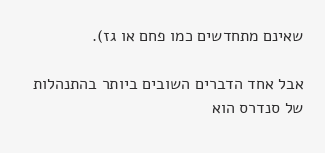שאינם מתחדשים כמו פחם או גז).

אבל אחד הדברים השובים ביותר בהתנהלות של סנדרס הוא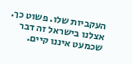העקביות שלו. פשוט כך. אצלנו בישראל זה דבר שכמעט איננו קיים.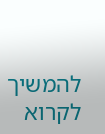להמשיך לקרוא